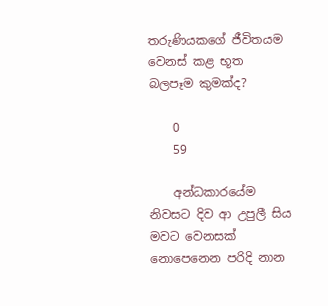තරුණියකගේ ජීවිතයම වෙනස් කළ භූත බලපෑම කුමක්ද?

    0
    59

    අන්ධකාරයේම නිවසට දිව ආ උපුලී සිය මවට වෙනසක් නොපෙනෙන පරිදි නාන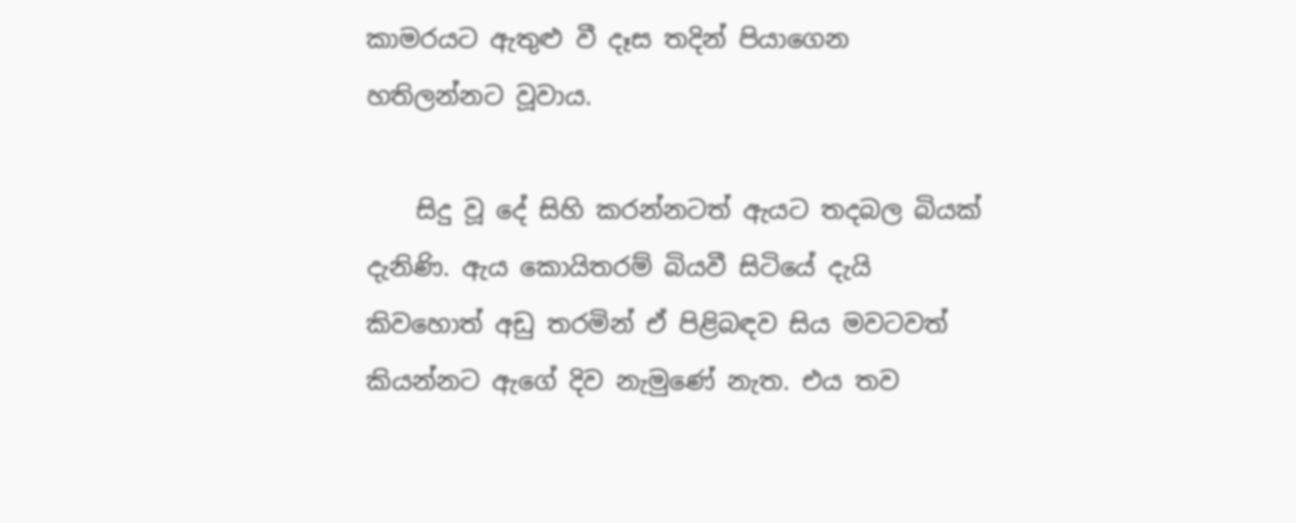කාමරයට ඇතුළු වී දෑස තදින් පියාගෙන හතිලන්නට වූවාය.

    සිදු වූ දේ සිහි කරන්නටත් ඇයට තදබල බියක් දැනිණි. ඇය කොයිතරම් බියවී සිටියේ දැයි කිවහොත් අඩු තරමින් ඒ පිළිබඳව සිය මවටවත් කියන්නට ඇගේ දිව නැමුණේ නැත. එය තව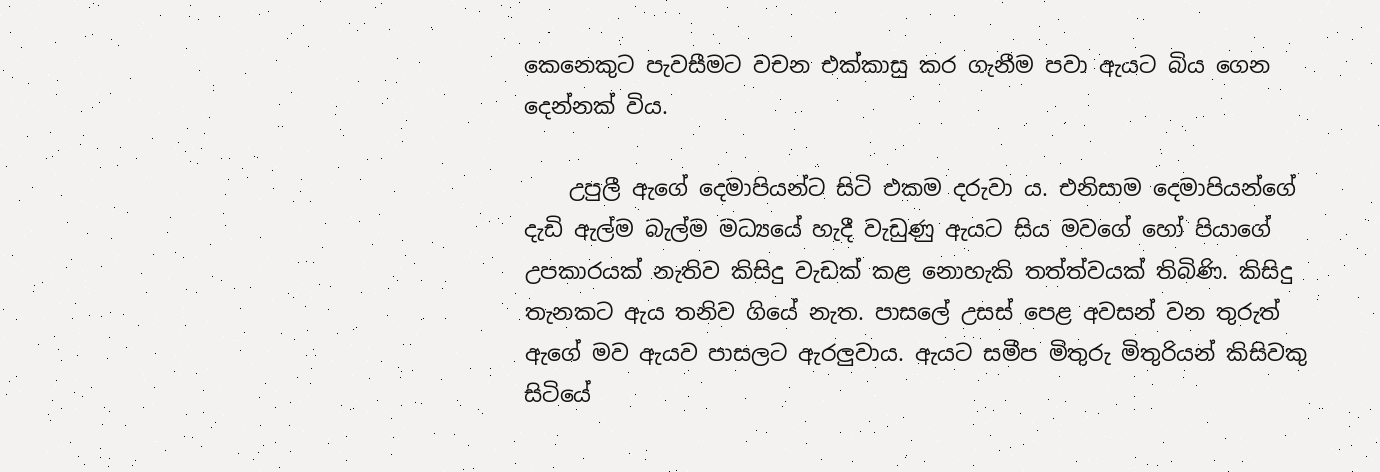කෙනෙකුට පැවසීමට වචන එක්කාසු කර ගැනීම පවා ඇයට බිය ගෙන දෙන්නක් විය.

    උපුලී ඇගේ දෙමාපියන්ට සිටි එකම දරුවා ය. එනිසාම දෙමාපියන්ගේ දැඩි ඇල්ම බැල්ම මධ්‍යයේ හැදී වැඩුණු ඇයට සිය මවගේ හෝ පියාගේ උපකාරයක් නැතිව කිසිදු වැඩක් කළ නොහැකි තත්ත්වයක් තිබිණි. කිසිදු තැනකට ඇය තනිව ගියේ නැත. පාසලේ උසස් පෙළ අවසන් වන තුරුත් ඇගේ මව ඇයව පාසලට ඇරලුවාය. ඇයට සමීප මිතුරු මිතුරියන් කිසිවකු සිටියේ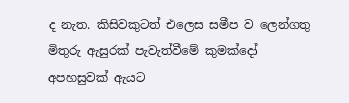ද නැත. කිසිවකුටත් එලෙස සමීප ව ලෙන්ගතු මිතුරු ඇසුරක් පැවැත්වීමේ කුමක්දෝ අපහසුවක් ඇයට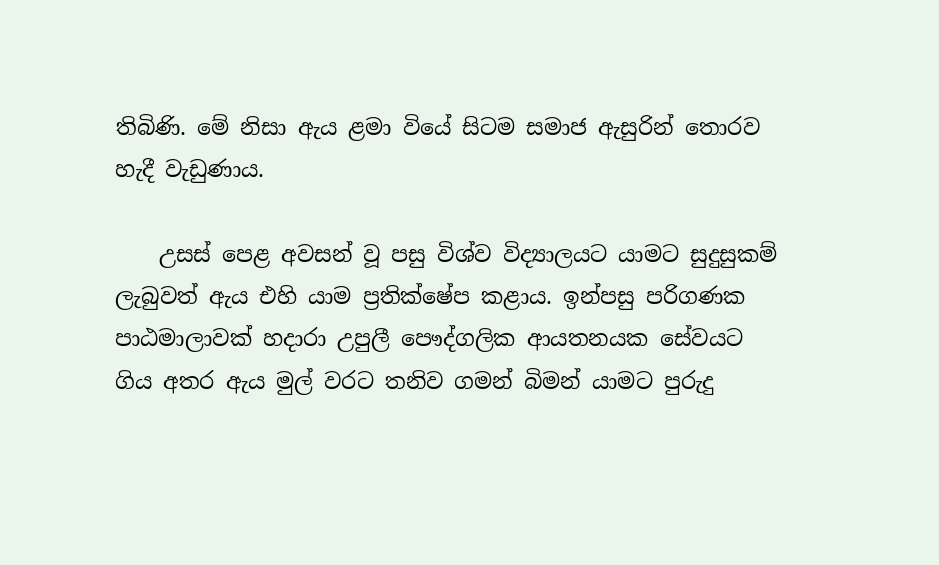තිබිණි. මේ නිසා ඇය ළමා වියේ සිටම සමාජ ඇසුරින් තොරව හැදී වැඩුණාය.

    උසස් පෙළ අවසන් වූ පසු විශ්ව විද්‍යාලයට යාමට සුදුසුකම් ලැබුවත් ඇය එහි යාම ප්‍රතික්ෂේප කළාය. ඉන්පසු පරිගණක පාඨමාලාවක් හදාරා උපුලී පෞද්ගලික ආයතනයක සේවයට ගිය අතර ඇය මුල් වරට තනිව ගමන් බිමන් යාමට පුරුදු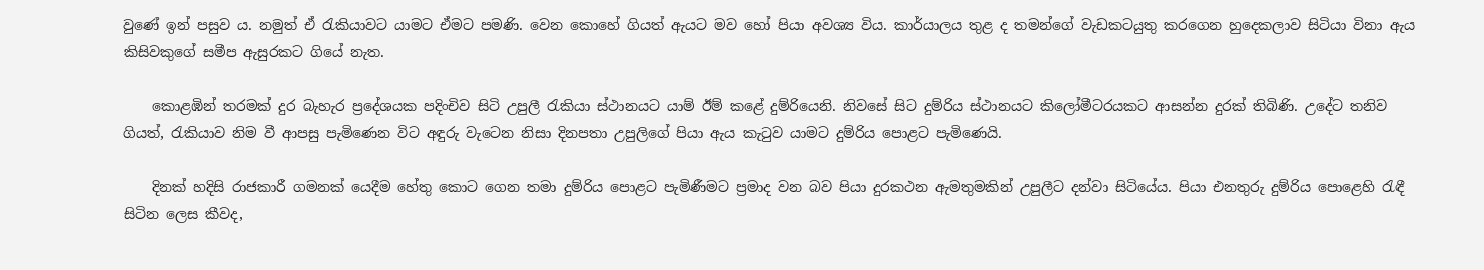වුණේ ඉන් පසුව ය. නමුත් ඒ රැකියාවට යාමට ඒමට පමණි. වෙන කොහේ ගියත් ඇයට මව හෝ පියා අවශ්‍ය විය. කාර්යාලය තුළ ද තමන්ගේ වැඩකටයුතු කරගෙන හුදෙකලාව සිටියා විනා ඇය කිසිවකුගේ සමීප ඇසුරකට ගියේ නැත.

    කොළඹින් තරමක් දුර බැහැර ප්‍රදේශයක පදිංචිව සිටි උපුලී රැකියා ස්ථානයට යාම් ඊම් කළේ දුම්රියෙනි. නිවසේ සිට දුම්රිය ස්ථානයට කිලෝමීටරයකට ආසන්න දුරක් තිබිණි. උදේට තනිව ගියත්, රැකියාව නිම වී ආපසු පැමිණෙන විට අඳුරු වැටෙන නිසා දිනපතා උපුලිගේ පියා ඇය කැටුව යාමට දුම්රිය පොළට පැමිණෙයි.

    දිනක් හදිසි රාජකාරී ගමනක් යෙදීම හේතු කොට ගෙන තමා දුම්රිය පොළට පැමිණීමට ප්‍රමාද වන බව පියා දුරකථන ඇමතුමකින් උපුලීට දන්වා සිටියේය. පියා එනතුරු දුම්රිය පොළෙහි රැඳී සිටින ලෙස කීවද,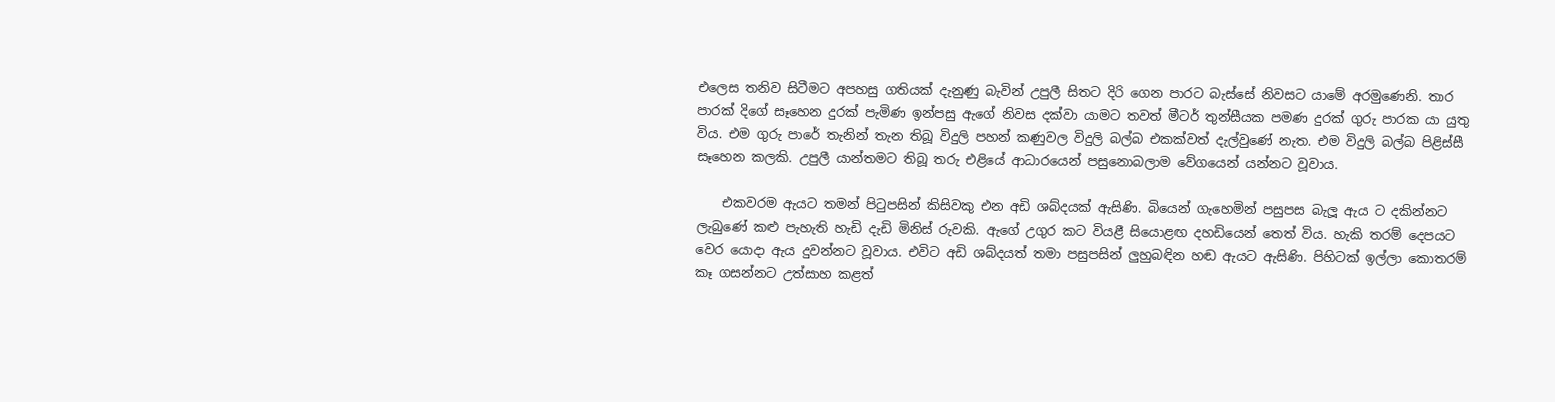එලෙස තනිව සිටීමට අපහසු ගතියක් දැනුණු බැවින් උපුලී සිතට දිරි ගෙන පාරට බැස්සේ නිවසට යාමේ අරමුණෙනි. තාර පාරක් දිගේ සෑහෙන දුරක් පැමිණ ඉන්පසු ඇගේ නිවස දක්වා යාමට තවත් මීටර් තුන්සීයක පමණ දුරක් ගුරු පාරක යා යුතු විය. එම ගුරු පාරේ තැනින් තැන තිබූ විදුලි පහන් කණුවල විදුලි බල්බ එකක්වත් දැල්වුණේ නැත. එම විදුලි බල්බ පිළිස්සී සෑහෙන කලකි. උපුලී යාන්තමට තිබූ තරු එළියේ ආධාරයෙන් පසුනොබලාම වේගයෙන් යන්නට වූවාය.

    එකවරම ඇයට තමන් පිටුපසින් කිසිවකු එන අඩි ශබ්දයක් ඇසිණි. බියෙන් ගැහෙමින් පසුපස බැලූ ඇය ට දකින්නට ලැබුණේ කළු පැහැති හැඩි දැඩි මිනිස් රුවකි. ඇගේ උගුර කට වියළී සියොළඟ දහඩියෙන් තෙත් විය. හැකි තරම් දෙපයට වෙර යොදා ඇය දුවන්නට වූවාය. එවිට අඩි ශබ්දයත් තමා පසුපසින් ලුහුබඳින හඬ ඇයට ඇසිණි. පිහිටක් ඉල්ලා කොතරම් කෑ ගසන්නට උත්සාහ කළත්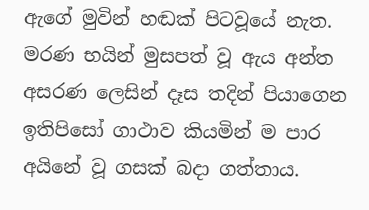ඇගේ මුවින් හඬක් පිටවූයේ නැත. මරණ භයින් මුසපත් වූ ඇය අන්ත අසරණ ලෙසින් දෑස තදින් පියාගෙන ඉතිපිසෝ ගාථාව කියමින් ම පාර අයිනේ වූ ගසක් බදා ගත්තාය.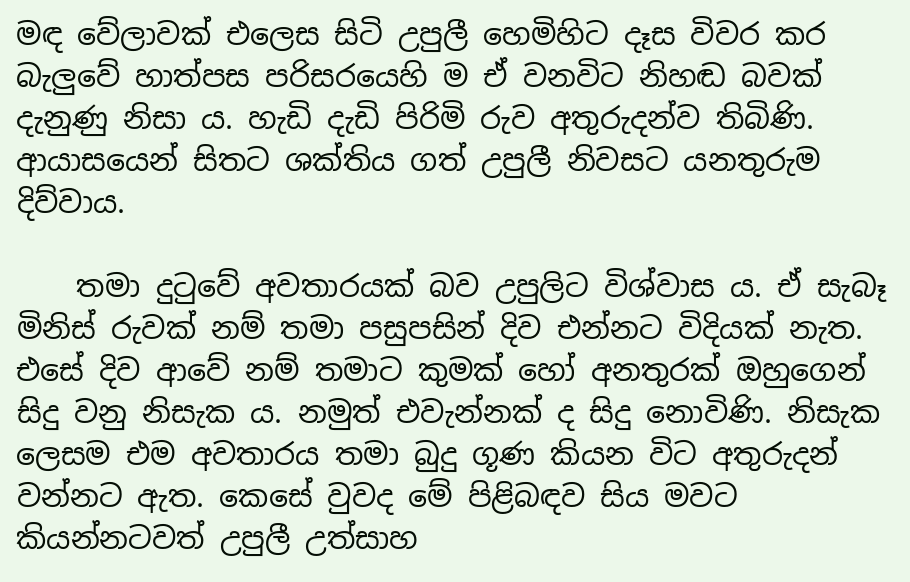මඳ වේලාවක් එලෙස සිටි උපුලී හෙමිහිට දෑස විවර කර බැලුවේ හාත්පස පරිසරයෙහි ම ඒ වනවිට නිහඬ බවක් දැනුණු නිසා ය. හැඩි දැඩි පිරිමි රුව අතුරුදන්ව තිබිණි. ආයාසයෙන් සිතට ශක්තිය ගත් උපුලී නිවසට යනතුරුම දිව්වාය.

    තමා දුටුවේ අවතාරයක් බව උපුලිට විශ්වාස ය. ඒ සැබෑ මිනිස් රුවක් නම් තමා පසුපසින් දිව එන්නට විදියක් නැත. එසේ දිව ආවේ නම් තමාට කුමක් හෝ අනතුරක් ඔහුගෙන් සිදු වනු නිසැක ය. නමුත් එවැන්නක් ද සිදු නොවිණි. නිසැක ලෙසම එම අවතාරය තමා බුදු ගූණ කියන විට අතුරුදන් වන්නට ඇත. කෙසේ වුවද මේ පිළිබඳව සිය මවට කියන්නටවත් උපුලී උත්සාහ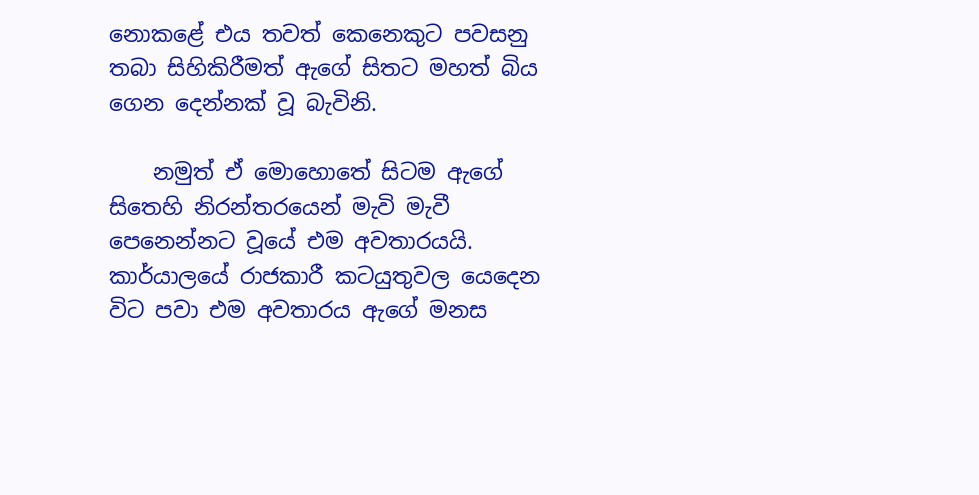නොකළේ එය තවත් කෙනෙකුට පවසනු තබා සිහිකිරීමත් ඇගේ සිතට මහත් බිය ගෙන දෙන්නක් වූ බැවිනි.

    නමුත් ඒ මොහොතේ සිටම ඇගේ සිතෙහි නිරන්තරයෙන් මැවි මැවී පෙනෙන්නට වූයේ එම අවතාරයයි. කාර්යාලයේ රාජකාරී කටයුතුවල යෙදෙන විට පවා එම අවතාරය ඇගේ මනස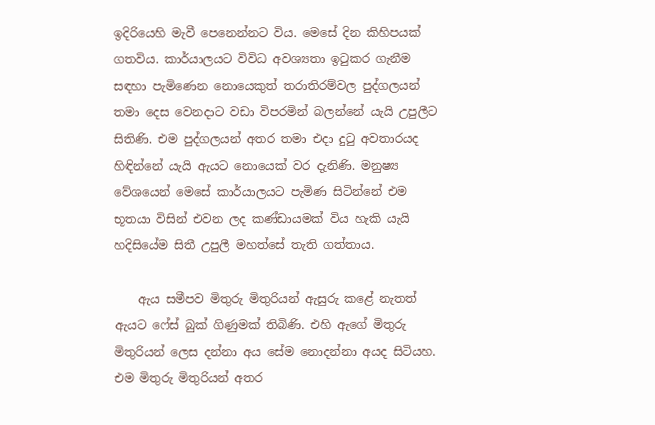ඉදිරියෙහි මැවී පෙනෙන්නට විය. මෙසේ දින කිහිපයක් ගතවිය. කාර්යාලයට විවිධ අවශ්‍යතා ඉටුකර ගැනීම සඳහා පැමිණෙන නොයෙකුත් තරාතිරම්වල පුද්ගලයන් තමා දෙස වෙනදාට වඩා විපරමින් බලන්නේ යැයි උපුලීට සිතිණි. එම පුද්ගලයන් අතර තමා එදා දුටු අවතාරයද හිඳින්නේ යැයි ඇයට නොයෙක් වර දැනිණි. මනුෂ්‍ය වේශයෙන් මෙසේ කාර්යාලයට පැමිණ සිටින්නේ එම භූතයා විසින් එවන ලද කණ්ඩායමක් විය හැකි යැයි හදිසියේම සිතී උපුලී මහත්සේ තැති ගත්තාය.

    ඇය සමීපව මිතුරු මිතුරියන් ඇසුරු කළේ නැතත් ඇයට ෆේස් බුක් ගිණුමක් තිබිණි. එහි ඇගේ මිතුරු මිතුරියන් ලෙස දන්නා අය සේම නොදන්නා අයද සිටියහ. එම මිතුරු මිතුරියන් අතර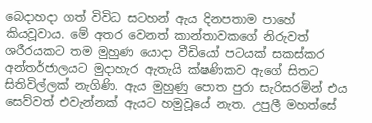බෙදාහදා ගත් විවිධ සටහන් ඇය දිනපතාම පාහේ කියවූවාය. මේ අතර වෙනත් කාන්තාවකගේ නිරුවත් ශරීරයකට තම මුහුණ යොදා වීඩියෝ පටයක් සකස්කර අන්තර්ජාලයට මුදාහැර ඇතැයි ක්ෂණිකව ඇගේ සිතට සිතිවිල්ලක් නැගිණි. ඇය මුහුණු පොත පුරා සැරිසරමින් එය සෙව්වත් එවැන්නක් ඇයට හමුවූයේ නැත. උපුලී මහත්සේ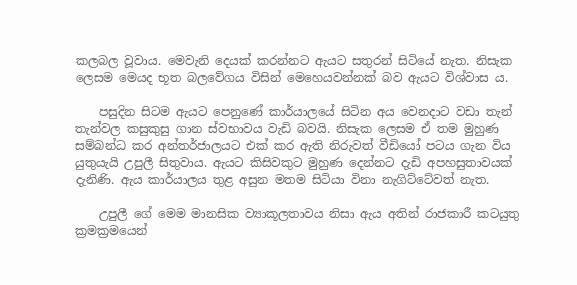කලබල වූවාය. මෙවැනි දෙයක් කරන්නට ඇයට සතුරන් සිටියේ නැත. නිසැක ලෙසම මෙයද භූත බලවේගය විසින් මෙහෙයවන්නක් බව ඇයට විශ්වාස ය.

    පසුදින සිටම ඇයට පෙනුණේ කාර්යාලයේ සිටින අය වෙනදාට වඩා තැන් තැන්වල කසුකුසු ගාන ස්වභාවය වැඩි බවයි. නිසැක ලෙසම ඒ තම මුහුණ සම්බන්ධ කර අන්තර්ජාලයට එක් කර ඇති නිරුවත් වීඩියෝ පටය ගැන විය යුතුයැයි උපුලී සිතුවාය. ඇයට කිසිවකුට මුහුණ දෙන්නට දැඩි අපහසුතාවයක් දැනිණි. ඇය කාර්යාලය තුළ අසුන මතම සිටියා විනා නැගිට්ටේවත් නැත.

    උපුලී ගේ මෙම මානසික ව්‍යාකූලතාවය නිසා ඇය අතින් රාජකාරී කටයුතු ක්‍රමක්‍රමයෙන්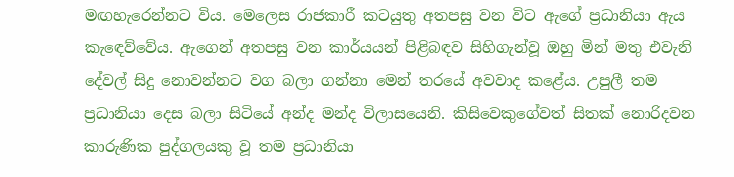මඟහැරෙන්නට විය. මෙලෙස රාජකාරී කටයුතු අතපසු වන විට ඇගේ ප්‍රධානියා ඇය කැඳෙව්වේය. ඇගෙන් අතපසු වන කාර්යයන් පිළිබඳව සිහිගැන්වූ ඔහු මින් මතු එවැනි දේවල් සිදු නොවන්නට වග බලා ගන්නා මෙන් තරයේ අවවාද කළේය. උපුලී තම ප්‍රධානියා දෙස බලා සිටියේ අන්ද මන්ද විලාසයෙනි. කිසිවෙකුගේවත් සිතක් නොරිදවන කාරුණික පුද්ගලයකු වූ තම ප්‍රධානියා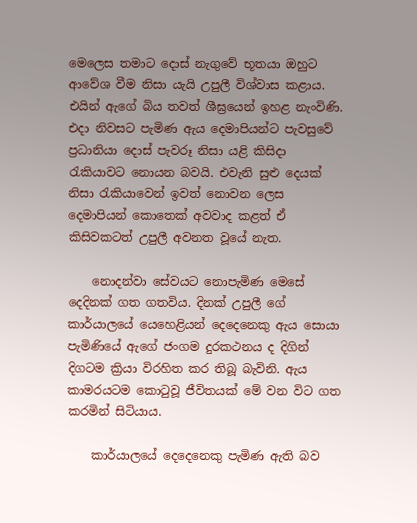මෙලෙස තමාට දොස් නැගුවේ භූතයා ඔහුට ආවේශ වීම නිසා යැයි උපුලී විශ්වාස කළාය. එයින් ඇගේ බිය තවත් ශීඝ්‍රයෙන් ඉහළ නැංවිණි. එදා නිවසට පැමිණ ඇය දෙමාපියන්ට පැවසුවේ ප්‍රධානියා දොස් පැවරූ නිසා යළි කිසිදා රැකියාවට නොයන බවයි. එවැනි සුළු දෙයක් නිසා රැකියාවෙන් ඉවත් නොවන ලෙස දෙමාපියන් කොතෙක් අවවාද කළත් ඒ කිසිවකටත් උපුලී අවනත වූයේ නැත.

    නොදන්වා සේවයට නොපැමිණ මෙසේ දෙදිනක් ගත ගතවිය. දිනක් උපුලී ගේ කාර්යාලයේ යෙහෙළියන් දෙදෙනෙකු ඇය සොයා පැමිණියේ ඇගේ ජංගම දුරකථනය ද දිගින් දිගටම ක්‍රියා විරහිත කර තිබූ බැවිනි. ඇය කාමරයටම කොටුවූ ජීවිතයක් මේ වන විට ගත කරමින් සිටියාය.

    කාර්යාලයේ දෙදෙනෙකු පැමිණ ඇති බව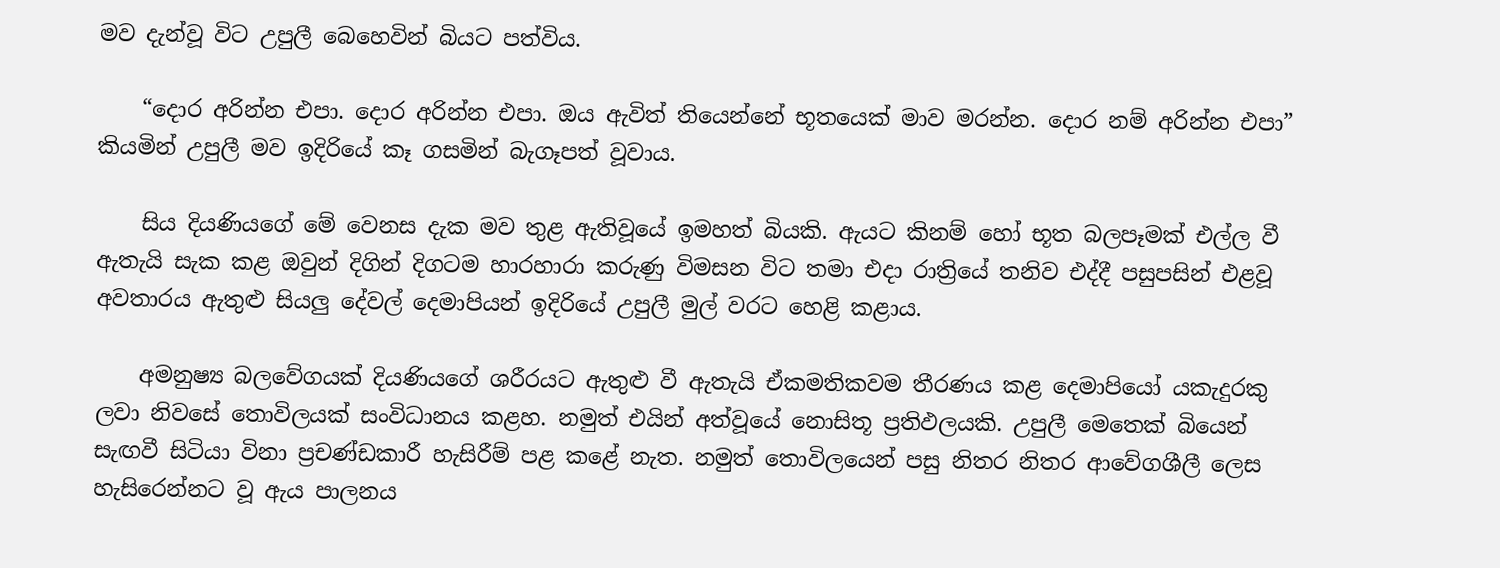මව දැන්වූ විට උපුලී බෙහෙවින් බියට පත්විය.

    “දොර අරින්න එපා. දොර අරින්න එපා. ඔය ඇවිත් තියෙන්නේ භූතයෙක් මාව මරන්න. දොර නම් අරින්න එපා” කියමින් උපුලී මව ඉදිරියේ කෑ ගසමින් බැගෑපත් වූවාය.

    සිය දියණියගේ මේ වෙනස දැක මව තුළ ඇතිවූයේ ඉමහත් බියකි. ඇයට කිනම් හෝ භූත බලපෑමක් එල්ල වී ඇතැයි සැක කළ ඔවුන් දිගින් දිගටම හාරහාරා කරුණු විමසන විට තමා එදා රාත්‍රියේ තනිව එද්දී පසුපසින් එළවූ අවතාරය ඇතුළු සියලු දේවල් දෙමාපියන් ඉදිරියේ උපුලී මුල් වරට හෙළි කළාය.

    අමනුෂ්‍ය බලවේගයක් දියණියගේ ශරීරයට ඇතුළු වී ඇතැයි ඒකමතිකවම තීරණය කළ දෙමාපියෝ යකැදුරකු ලවා නිවසේ තොවිලයක් සංවිධානය කළහ. නමුත් එයින් අත්වූයේ නොසිතූ ප්‍රතිඵලයකි. උපුලී මෙතෙක් බියෙන් සැඟවී සිටියා විනා ප්‍රචණ්ඩකාරී හැසිරීම් පළ කළේ නැත. නමුත් තොවිලයෙන් පසු නිතර නිතර ආවේගශීලී ලෙස හැසිරෙන්නට වූ ඇය පාලනය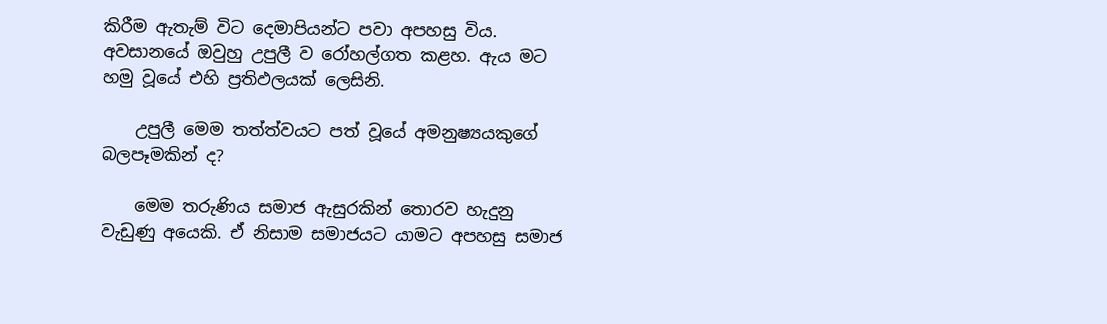කිරීම ඇතැම් විට දෙමාපියන්ට පවා අපහසු විය. අවසානයේ ඔවුහු උපුලී ව රෝහල්ගත කළහ. ඇය මට හමු වූයේ එහි ප්‍රතිඵලයක් ලෙසිනි.

    උපුලී මෙම තත්ත්වයට පත් වූයේ අමනුෂ්‍යයකුගේ බලපෑමකින් ද?

    මෙම තරුණිය සමාජ ඇසුරකින් තොරව හැදුනු වැඩුණු අයෙකි. ඒ නිසාම සමාජයට යාමට අපහසු සමාජ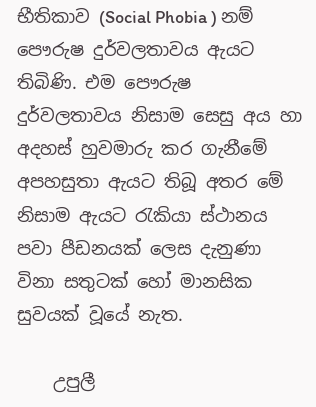භීතිකාව (Social Phobia ) නම් පෞරුෂ දුර්වලතාවය ඇයට තිබිණි. එම පෞරුෂ දුර්වලතාවය නිසාම සෙසු අය හා අදහස් හුවමාරු කර ගැනීමේ අපහසුතා ඇයට තිබූ අතර මේ නිසාම ඇයට රැකියා ස්ථානය පවා පීඩනයක් ලෙස දැනුණා විනා සතුටක් හෝ මානසික සුවයක් වූයේ නැත.

    උපුලී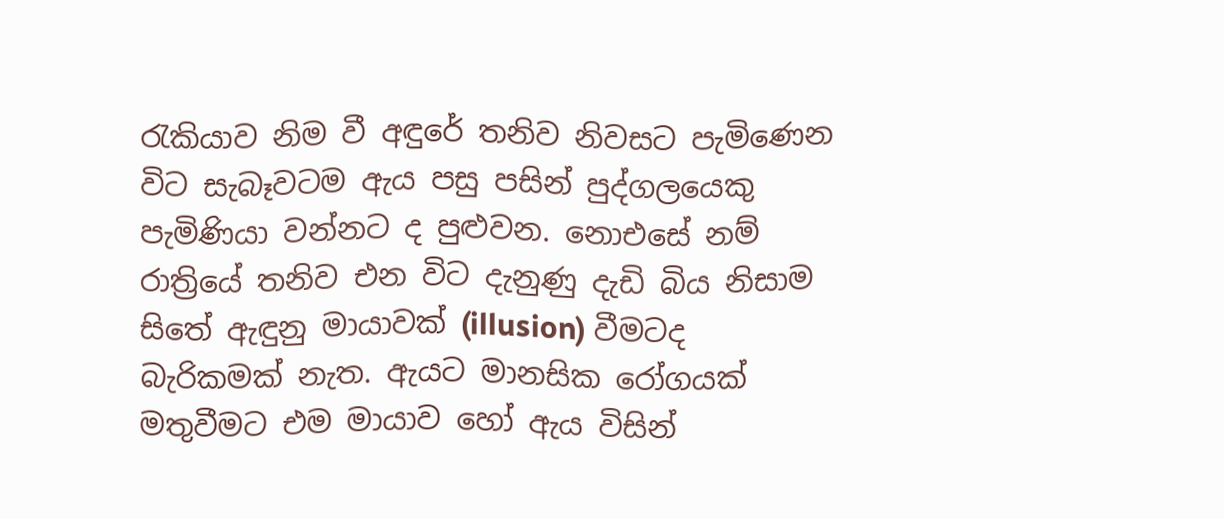රැකියාව නිම වී අඳුරේ තනිව නිවසට පැමිණෙන විට සැබෑවටම ඇය පසු පසින් පුද්ගලයෙකු පැමිණියා වන්නට ද පුළුවන. නොඑසේ නම් රාත්‍රියේ තනිව එන විට දැනුණු දැඩි බිය නිසාම සිතේ ඇඳුනු මායාවක් (illusion) වීමටද බැරිකමක් නැත. ඇයට මානසික රෝගයක් මතුවීමට එම මායාව හෝ ඇය විසින්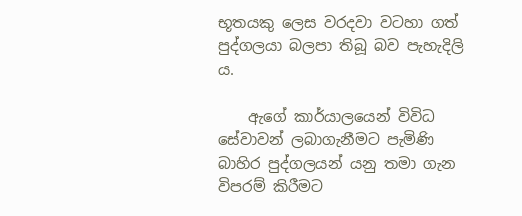භූතයකු ලෙස වරදවා වටහා ගත් පුද්ගලයා බලපා තිබූ බව පැහැදිලි ය.

    ඇගේ කාර්යාලයෙන් විවිධ සේවාවන් ලබාගැනීමට පැමිණි බාහිර පුද්ගලයන් යනු තමා ගැන විපරම් කිරීමට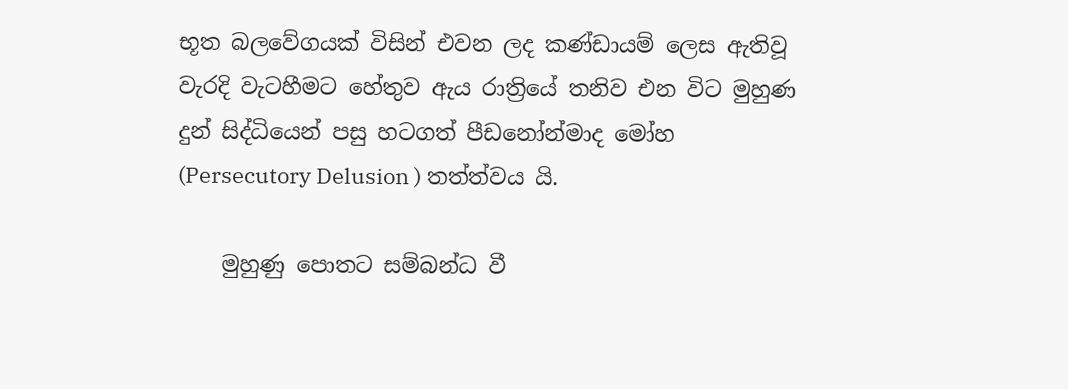භූත බලවේගයක් විසින් එවන ලද කණ්ඩායම් ලෙස ඇතිවූ වැරදි වැටහීමට හේතුව ඇය රාත්‍රියේ තනිව එන විට මුහුණ දුන් සිද්ධියෙන් පසු හටගත් පීඩනෝන්මාද මෝහ (Persecutory Delusion ) තත්ත්වය යි.

    මුහුණු පොතට සම්බන්ධ වී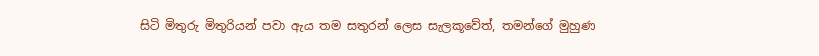සිටි මිතුරු මිතුරියන් පවා ඇය තම සතුරන් ලෙස සැලකූවේත්, තමන්ගේ මුහුණ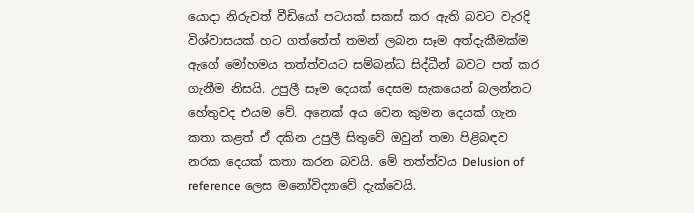යොදා නිරුවත් වීඩියෝ පටයක් සකස් කර ඇති බවට වැරදි විශ්වාසයක් හට ගත්තේත් තමන් ලබන සෑම අත්දැකීමක්ම ඇගේ මෝහමය තත්ත්වයට සම්බන්ධ සිද්ධීන් බවට පත් කර ගැනීම නිසයි. උපුලී සෑම දෙයක් දෙසම සැකයෙන් බලන්නට හේතුවද එයම වේ. අනෙක් අය වෙන කුමන දෙයක් ගැන කතා කළත් ඒ දකින උපුලී සිතුවේ ඔවුන් තමා පිළිබඳව නරක දෙයක් කතා කරන බවයි. මේ තත්ත්වය Delusion of reference ලෙස මනෝවිද්‍යාවේ දැක්වෙයි.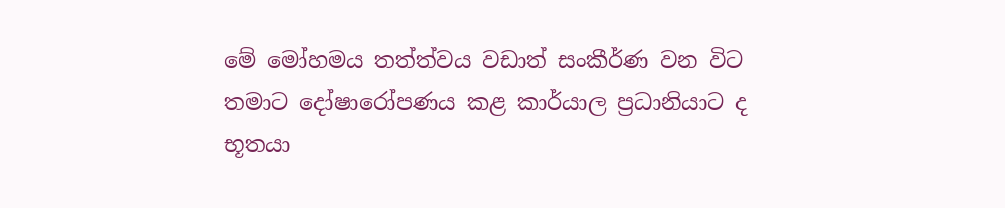මේ මෝහමය තත්ත්වය වඩාත් සංකීර්ණ වන විට තමාට දෝෂාරෝපණය කළ කාර්යාල ප්‍රධානියාට ද භූතයා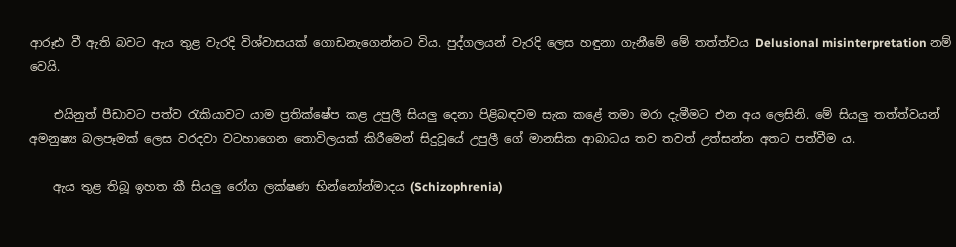ආරූඪ වී ඇති බවට ඇය තුළ වැරදි විශ්වාසයක් ගොඩනැගෙන්නට විය. පුද්ගලයන් වැරදි ලෙස හඳුනා ගැනීමේ මේ තත්ත්වය Delusional misinterpretation නම් වෙයි.

    එයිනුත් පීඩාවට පත්ව රැකියාවට යාම ප්‍රතික්ෂේප කළ උපුලී සියලු දෙනා පිළිබඳවම සැක කළේ තමා මරා දැමීමට එන අය ලෙසිනි. මේ සියලු තත්ත්වයන් අමනුෂ්‍ය බලපෑමක් ලෙස වරදවා වටහාගෙන තොවිලයක් කිරීමෙන් සිදුවූයේ උපුලී ගේ මානසික ආබාධය තව තවත් උත්සන්න අතට පත්වීම ය.

    ඇය තුළ තිබූ ඉහත කී සියලු රෝග ලක්ෂණ භින්නෝන්මාදය (Schizophrenia)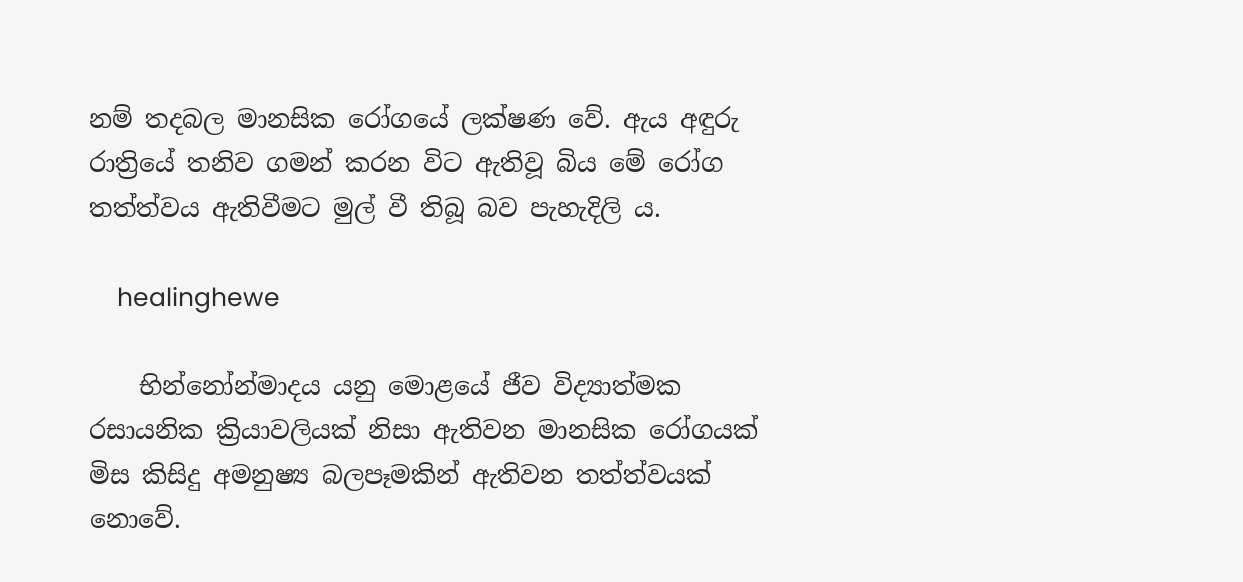නම් තදබල මානසික රෝගයේ ලක්ෂණ වේ. ඇය අඳුරු රාත්‍රියේ තනිව ගමන් කරන විට ඇතිවූ බිය මේ රෝග තත්ත්වය ඇතිවීමට මුල් වී තිබූ බව පැහැදිලි ය.

    healinghewe

    භින්නෝන්මාදය යනු මොළයේ ජීව විද්‍යාත්මක රසායනික ක්‍රියාවලියක් නිසා ඇතිවන මානසික රෝගයක් මිස කිසිදු අමනුෂ්‍ය බලපෑමකින් ඇතිවන තත්ත්වයක් නොවේ.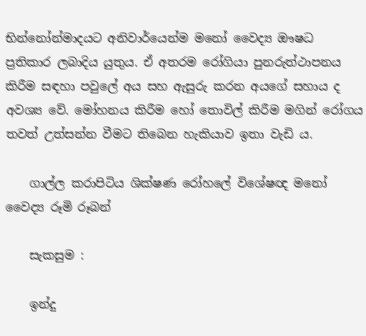භින්නෝන්මාදයට අනිවාර්යෙන්ම මනෝ වෛද්‍ය ඖෂධ ප්‍රතිකාර ලබාදිය යුතුය. ඒ අතරම රෝගියා පුනරුත්ථාපනය කිරීම සඳහා පවුලේ අය සහ ඇසුරු කරන අයගේ සහාය ද අවශ්‍ය වේ. මෝහනය කිරීම හෝ තොවිල් කිරීම මගින් රෝගය තවත් උත්සන්න වීමට තිබෙන හැකියාව ඉතා වැඩි ය.

    ගාල්ල කරාපිටිය ශික්ෂණ රෝහලේ විශේෂඥ මනෝ වෛද්‍ය රූමි රූබන්

    සැකසුම :

    ඉන්දු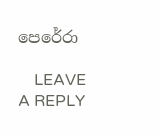පෙරේරා

    LEAVE A REPLY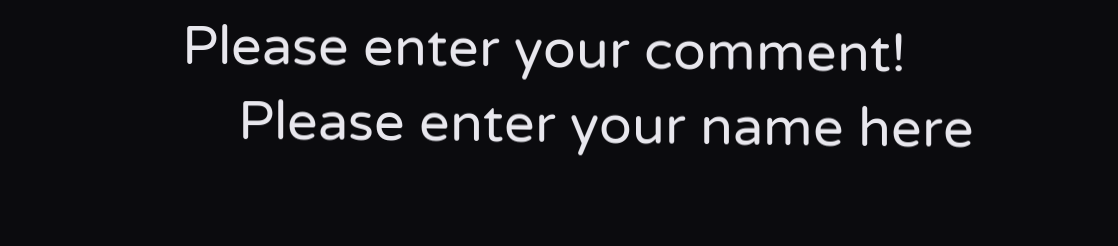Please enter your comment!
    Please enter your name here